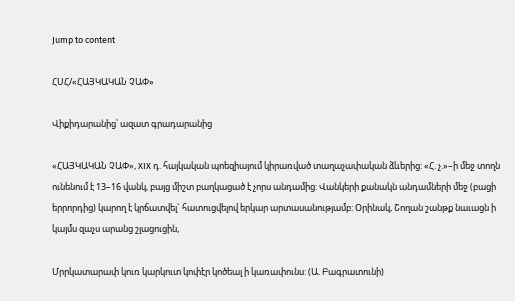Jump to content

ՀՍՀ/«ՀԱՅԿԱԿԱՆ ՉԱՓ»

Վիքիդարանից՝ ազատ գրադարանից

«ՀԱՅԿԱԿԱՆ ՉԱՓ», XIX դ. հայկական պոեզիայում կիրառված տաղաչափական ձևերից: «Հ. չ.»–ի մեջ տողն ունենում է 13–16 վանկ, բայց միշտ բաղկացած է չորս անդամից: Վանկերի քանակն անդամների մեջ (բացի երրորդից) կարող է կրճատվել` հատուցվելով երկար արտասանությամբ: Օրինակ, Շողան շանթք նաւացն ի կայմս զաչս արանց շլացուցին,

Մրրկատարափ կուռ կարկուտ կոփէր կոծեալ ի կառափունս: (Ա. Բագրատունի)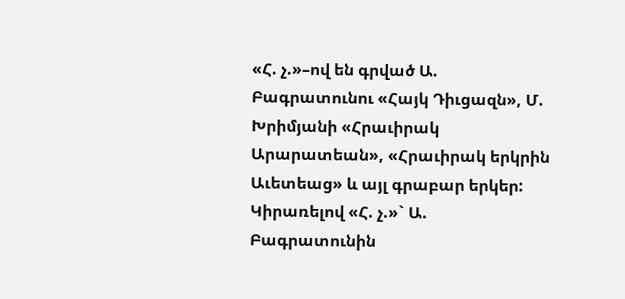«Հ. չ.»–ով են գրված Ա. Բագրատունու «Հայկ Դիւցազն», Մ. Խրիմյանի «Հրաւիրակ Արարատեան», «Հրաւիրակ երկրին Աւետեաց» և այլ գրաբար երկեր: Կիրառելով «Հ. չ.»` Ա. Բագրատունին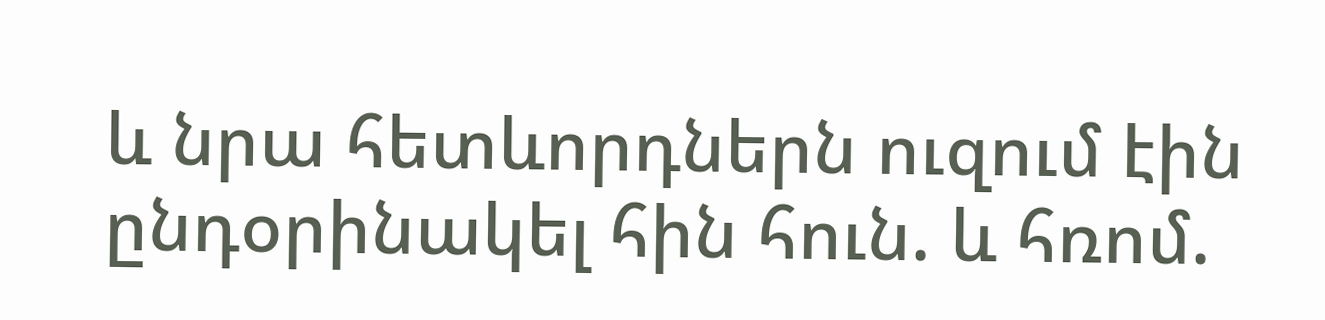և նրա հետևորդներն ուզում էին ընդօրինակել հին հուն. և հռոմ.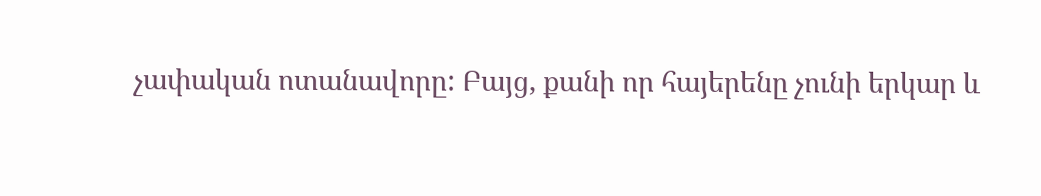չափական ոտանավորը: Բայց, քանի որ հայերենը չունի երկար և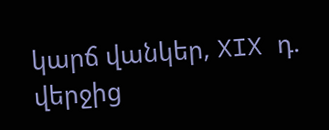կարճ վանկեր, XIX դ. վերջից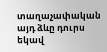տաղաչափական այդ ձևը դուրս եկավ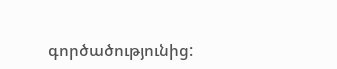գործածությունից: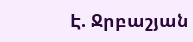Է. Ջրբաշյան